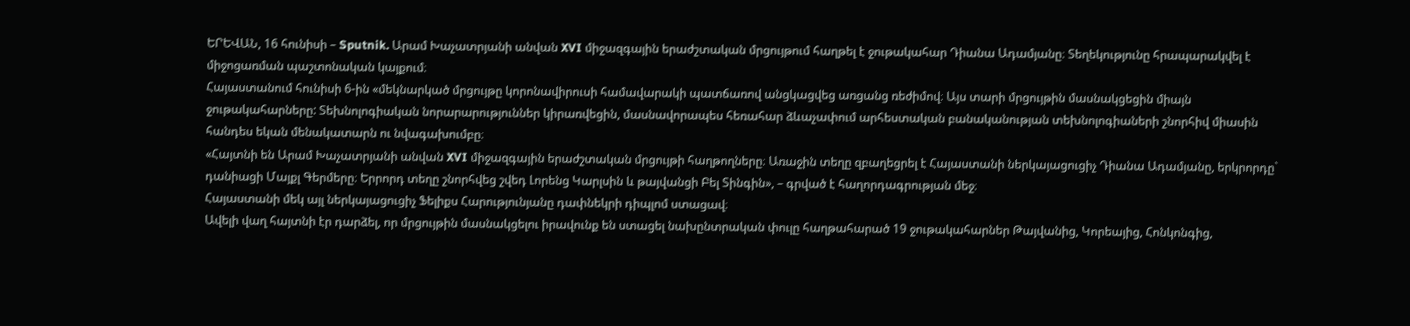ԵՐԵՎԱՆ, 16 հունիսի – Sputnik. Արամ Խաչատրյանի անվան XVI միջազգային երաժշտական մրցույթում հաղթել է ջութակահար Դիանա Ադամյանը։ Տեղեկությունը հրապարակվել է միջոցառման պաշտոնական կայքում։
Հայաստանում հունիսի 6-ին «մեկնարկած մրցույթը կորոնավիրուսի համավարակի պատճառով անցկացվեց առցանց ռեժիմով։ Այս տարի մրցույթին մասնակցեցին միայն ջութակահարները: Տեխնոլոգիական նորարարություններ կիրառվեցին, մասնավորապես հեռահար ձևաչափում արհեստական բանականության տեխնոլոգիաների շնորհիվ միասին հանդես եկան մենակատարն ու նվագախումբը։
«Հայտնի են Արամ Խաչատրյանի անվան XVI միջազգային երաժշտական մրցույթի հաղթողները։ Առաջին տեղը զբաղեցրել է Հայաստանի ներկայացուցիչ Դիանա Ադամյանը, երկրորդը` դանիացի Մայքլ Գերմերը։ Երրորդ տեղը շնորհվեց շվեդ Լորենց Կարլսին և թայվանցի Բել Տինգին», – գրված է հաղորդագրության մեջ։
Հայաստանի մեկ այլ ներկայացուցիչ Ֆելիքս Հարությունյանը դափնեկրի դիպլոմ ստացավ։
Ավելի վաղ հայտնի էր դարձել, որ մրցույթին մասնակցելու իրավունք են ստացել նախընտրական փուլը հաղթահարած 19 ջութակահարներ Թայվանից, Կորեայից, Հոնկոնգից,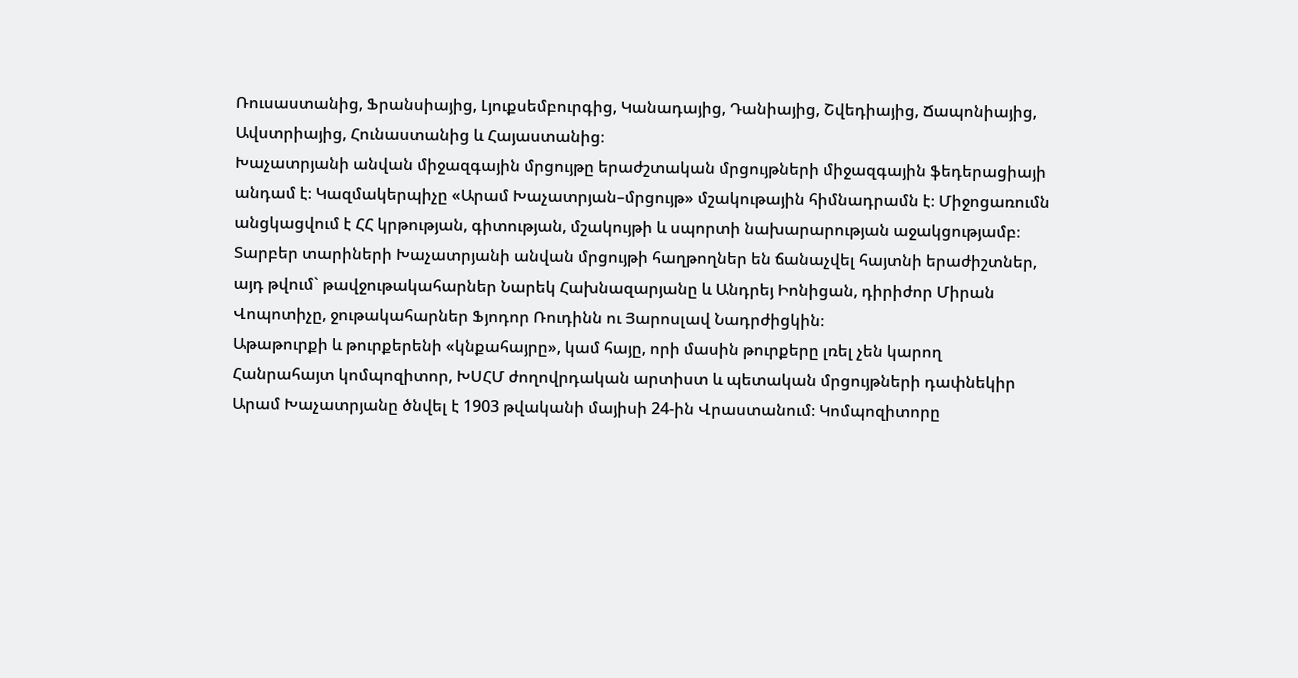Ռուսաստանից, Ֆրանսիայից, Լյուքսեմբուրգից, Կանադայից, Դանիայից, Շվեդիայից, Ճապոնիայից, Ավստրիայից, Հունաստանից և Հայաստանից։
Խաչատրյանի անվան միջազգային մրցույթը երաժշտական մրցույթների միջազգային ֆեդերացիայի անդամ է։ Կազմակերպիչը «Արամ Խաչատրյան–մրցույթ» մշակութային հիմնադրամն է։ Միջոցառումն անցկացվում է ՀՀ կրթության, գիտության, մշակույթի և սպորտի նախարարության աջակցությամբ։ Տարբեր տարիների Խաչատրյանի անվան մրցույթի հաղթողներ են ճանաչվել հայտնի երաժիշտներ, այդ թվում` թավջութակահարներ Նարեկ Հախնազարյանը և Անդրեյ Իոնիցան, դիրիժոր Միրան Վոպոտիչը, ջութակահարներ Ֆյոդոր Ռուդինն ու Յարոսլավ Նադրժիցկին։
Աթաթուրքի և թուրքերենի «կնքահայրը», կամ հայը, որի մասին թուրքերը լռել չեն կարող
Հանրահայտ կոմպոզիտոր, ԽՍՀՄ ժողովրդական արտիստ և պետական մրցույթների դափնեկիր Արամ Խաչատրյանը ծնվել է 1903 թվականի մայիսի 24-ին Վրաստանում։ Կոմպոզիտորը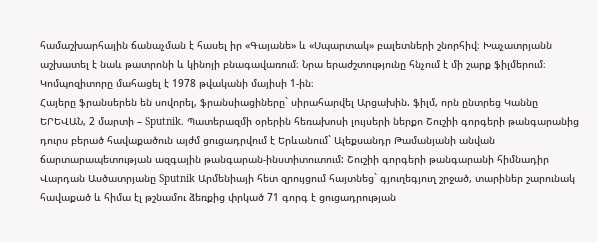համաշխարհային ճանաչման է հասել իր «Գայանե» և «Սպարտակ» բալետների շնորհիվ։ Խաչատրյանն աշխատել է նաև թատրոնի և կինոյի բնագավառում։ Նրա երաժշտությունը հնչում է մի շարք ֆիլմերում։ Կոմպոզիտորը մահացել է 1978 թվականի մայիսի 1-ին։
Հայերը ֆրանսերեն են սովորել, ֆրանսիացիները` սիրահարվել Արցախին. ֆիլմ, որն ընտրեց Կաննը
ԵՐԵՎԱՆ, 2 մարտի – Sputnik. Պատերազմի օրերին հեռախոսի լույսերի ներքո Շուշիի գորգերի թանգարանից դուրս բերած հավաքածուն այժմ ցուցադրվում է Երևանում` Ալեքսանդր Թամանյանի անվան ճարտարապետության ազգային թանգարան-ինստիտուտում: Շուշիի գորգերի թանգարանի հիմնադիր Վարդան Ասծատրյանը Sputnik Արմենիայի հետ զրույցում հայտնեց` գյուղեգյուղ շրջած, տարիներ շարունակ հավաքած և հիմա էլ թշնամու ձեռքից փրկած 71 գորգ է ցուցադրության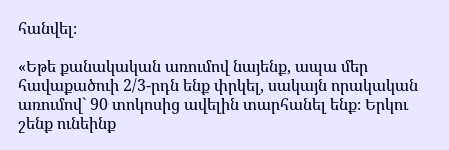հանվել։

«Եթե քանակական առումով նայենք, ապա մեր հավաքածուի 2/3-րդն ենք փրկել, սակայն որակական առումով` 90 տոկոսից ավելին տարհանել ենք։ Երկու շենք ունեինք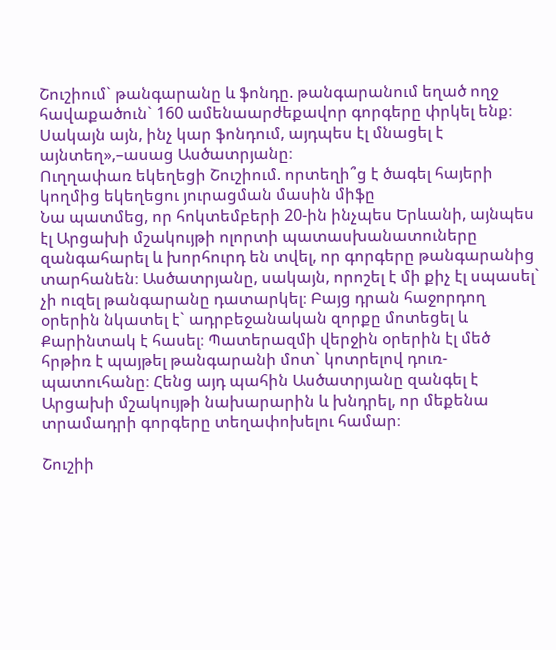Շուշիում` թանգարանը և ֆոնդը. թանգարանում եղած ողջ հավաքածուն` 160 ամենաարժեքավոր գորգերը փրկել ենք։ Սակայն այն, ինչ կար ֆոնդում, այդպես էլ մնացել է այնտեղ»,–ասաց Ասծատրյանը։
Ուղղափառ եկեղեցի Շուշիում. որտեղի՞ց է ծագել հայերի կողմից եկեղեցու յուրացման մասին միֆը
Նա պատմեց, որ հոկտեմբերի 20-ին ինչպես Երևանի, այնպես էլ Արցախի մշակույթի ոլորտի պատասխանատուները զանգահարել և խորհուրդ են տվել, որ գորգերը թանգարանից տարհանեն։ Ասծատրյանը, սակայն, որոշել է մի քիչ էլ սպասել` չի ուզել թանգարանը դատարկել։ Բայց դրան հաջորդող օրերին նկատել է` ադրբեջանական զորքը մոտեցել և Քարինտակ է հասել։ Պատերազմի վերջին օրերին էլ մեծ հրթիռ է պայթել թանգարանի մոտ` կոտրելով դուռ-պատուհանը։ Հենց այդ պահին Ասծատրյանը զանգել է Արցախի մշակույթի նախարարին և խնդրել, որ մեքենա տրամադրի գորգերը տեղափոխելու համար։

Շուշիի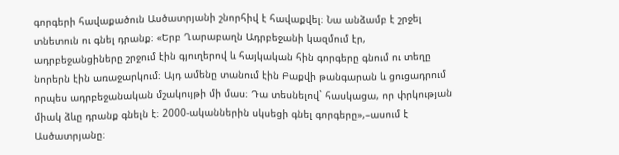գորգերի հավաքածուն Ասծատրյանի շնորհիվ է հավաքվել։ Նա անձամբ է շրջել տնետուն ու գնել դրանք։ «Երբ Ղարաբաղն Ադրբեջանի կազմում էր, ադրբեջանցիները շրջում էին գյուղերով և հայկական հին գորգերը գնում ու տեղը նորերն էին առաջարկում։ Այդ ամենը տանում էին Բաքվի թանգարան և ցուցադրում որպես ադրբեջանական մշակույթի մի մաս։ Դա տեսնելով` հասկացա, որ փրկության միակ ձևը դրանք գնելն է։ 2000-ականներին սկսեցի գնել գորգերը»,–ասում է Ասծատրյանը։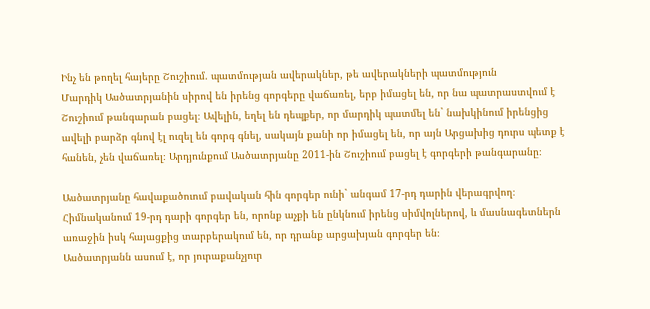Ինչ են թողել հայերը Շուշիում. պատմության ավերակներ, թե ավերակների պատմություն
Մարդիկ Ասծատրյանին սիրով են իրենց գորգերը վաճառել, երբ իմացել են, որ նա պատրաստվում է Շուշիում թանգարան բացել։ Ավելին, եղել են դեպքեր, որ մարդիկ պատմել են` նախկինում իրենցից ավելի բարձր գնով էլ ուզել են գորգ գնել, սակայն քանի որ իմացել են, որ այն Արցախից դուրս պետք է հանեն, չեն վաճառել։ Արդյունքում Ասծատրյանը 2011-ին Շուշիում բացել է գորգերի թանգարանը։

Ասծատրյանը հավաքածուում բավական հին գորգեր ունի` անգամ 17-րդ դարին վերագրվող։ Հիմնականում 19-րդ դարի գորգեր են, որոնք աչքի են ընկնում իրենց սիմվոլներով, և մասնագետներն առաջին իսկ հայացքից տարբերակում են, որ դրանք արցախյան գորգեր են։
Ասծատրյանն ասում է, որ յուրաքանչյուր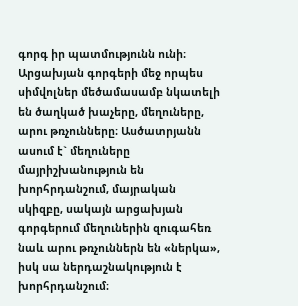գորգ իր պատմությունն ունի։ Արցախյան գորգերի մեջ որպես սիմվոլներ մեծամասամբ նկատելի են ծաղկած խաչերը, մեղուները, արու թռչունները։ Ասծատրյանն ասում է` մեղուները մայրիշխանություն են խորհրդանշում, մայրական սկիզբը, սակայն արցախյան գորգերում մեղուներին զուգահեռ նաև արու թռչուններն են «ներկա», իսկ սա ներդաշնակություն է խորհրդանշում։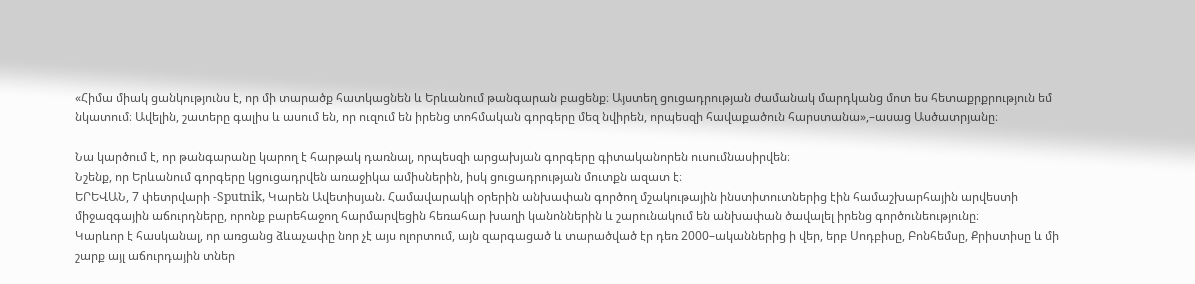«Հիմա միակ ցանկությունս է, որ մի տարածք հատկացնեն և Երևանում թանգարան բացենք։ Այստեղ ցուցադրության ժամանակ մարդկանց մոտ ես հետաքրքրություն եմ նկատում։ Ավելին, շատերը գալիս և ասում են, որ ուզում են իրենց տոհմական գորգերը մեզ նվիրեն, որպեսզի հավաքածուն հարստանա»,–ասաց Ասծատրյանը։

Նա կարծում է, որ թանգարանը կարող է հարթակ դառնալ, որպեսզի արցախյան գորգերը գիտականորեն ուսումնասիրվեն։
Նշենք, որ Երևանում գորգերը կցուցադրվեն առաջիկա ամիսներին, իսկ ցուցադրության մուտքն ազատ է։
ԵՐԵՎԱՆ, 7 փետրվարի -Sputnik, Կարեն Ավետիսյան. Համավարակի օրերին անխափան գործող մշակութային ինստիտուտներից էին համաշխարհային արվեստի միջազգային աճուրդները, որոնք բարեհաջող հարմարվեցին հեռահար խաղի կանոններին և շարունակում են անխափան ծավալել իրենց գործունեությունը։
Կարևոր է հասկանալ, որ առցանց ձևաչափը նոր չէ այս ոլորտում, այն զարգացած և տարածված էր դեռ 2000–ականներից ի վեր, երբ Սոդբիսը, Բոնհեմսը, Քրիստիսը և մի շարք այլ աճուրդային տներ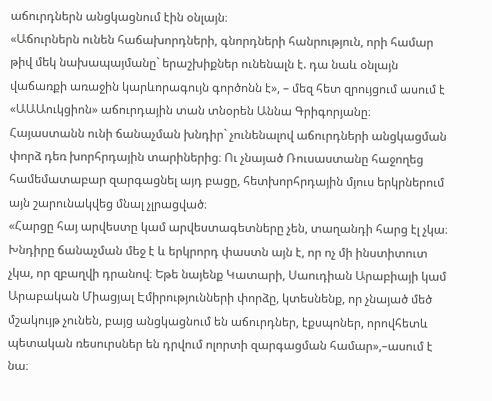աճուրդներն անցկացնում էին օնլայն։
«Աճուրներն ունեն հաճախորդների, գնորդների հանրություն, որի համար թիվ մեկ նախապայմանը` երաշխիքներ ունենալն է. դա նաև օնլայն վաճառքի առաջին կարևորագույն գործոնն է», – մեզ հետ զրույցում ասում է «ԱԱԱուկցիոն» աճուրդային տան տնօրեն Աննա Գրիգորյանը։
Հայաստանն ունի ճանաչման խնդիր` չունենալով աճուրդների անցկացման փորձ դեռ խորհրդային տարիներից։ Ու չնայած Ռուսաստանը հաջողեց համեմատաբար զարգացնել այդ բացը, հետխորհրդային մյուս երկրներում այն շարունակվեց մնալ չլրացված։
«Հարցը հայ արվեստը կամ արվեստագետները չեն, տաղանդի հարց էլ չկա։ Խնդիրը ճանաչման մեջ է և երկրորդ փաստն այն է, որ ոչ մի ինստիտուտ չկա, որ զբաղվի դրանով։ Եթե նայենք Կատարի, Սաուդիան Արաբիայի կամ Արաբական Միացյալ Էմիրությունների փորձը, կտեսնենք, որ չնայած մեծ մշակույթ չունեն, բայց անցկացնում են աճուրդներ, էքսպոներ, որովհետև պետական ռեսուրսներ են դրվում ոլորտի զարգացման համար»,–ասում է նա։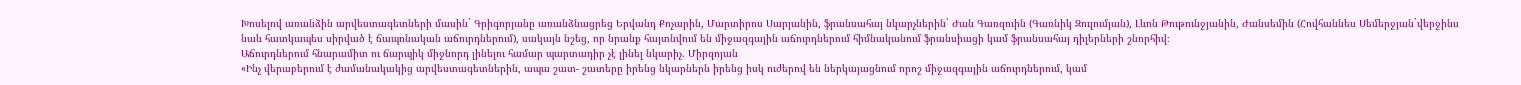Խոսելով առանձին արվեստագետների մասին` Գրիգորյանը առանձնացրեց Երվանդ Քոչարին, Մարտիրոս Սարյանին, ֆրանսահայ նկարչներին` Ժան Գառզուին (Գառնիկ Զուլումյան), Լևոն Թութունջյանին, Ժանսեմին (Հովհաննես Սեմերջյան`վերջինս նաև հատկապես սիրված է ճապոնական աճուրդներում), սակայն նշեց, որ նրանք հայտնվում են միջազգային աճուրդներում հիմնականում ֆրանսիացի կամ ֆրանսահայ դիլերների շնորհիվ։
Աճուրդներում հնարամիտ ու ճարպիկ միջնորդ լինելու համար պարտադիր չէ լինել նկարիչ. Միրզոյան
«Ինչ վերաբերում է ժամանակակից արվեստագետներին, ապա շատ- շատերը իրենց նկարներն իրենց իսկ ուժերով են ներկայացնում որոշ միջազգային աճուրդներում, կամ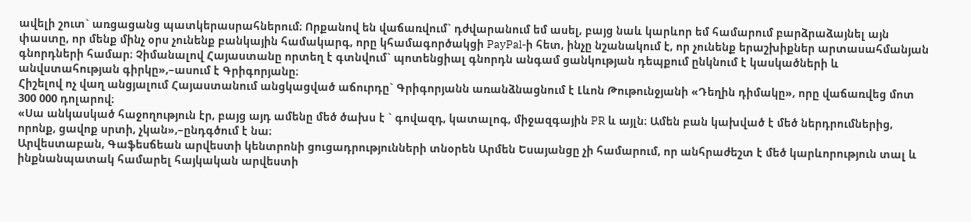ավելի շուտ` առցացանց պատկերասրահներում։ Որքանով են վաճառվում` դժվարանում եմ ասել, բայց նաև կարևոր եմ համարում բարձրաձայնել այն փաստը, որ մենք մինչ օրս չունենք բանկային համակարգ, որը կհամագործակցի PayPal-ի հետ, ինչը նշանակում է, որ չունենք երաշխիքներ արտասահմանյան գնորդների համար։ Չիմանալով Հայաստանը որտեղ է գտնվում` պոտենցիալ գնորդն անգամ ցանկության դեպքում ընկնում է կասկածների և անվստահության գիրկը»,–ասում է Գրիգորյանը։
Հիշելով ոչ վաղ անցյալում Հայաստանում անցկացված աճուրդը` Գրիգորյանն առանձնացնում է Լևոն Թութունջյանի «Դեղին դիմակը», որը վաճառվեց մոտ 300 000 դոլարով։
«Սա անկասկած հաջողություն էր, բայց այդ ամենը մեծ ծախս է ` գովազդ, կատալոգ, միջազգային PR և այլն։ Ամեն բան կախված է մեծ ներդրումներից, որոնք, ցավոք սրտի, չկան»,–ընդգծում է նա։
Արվեստաբան, Գաֆեսճեան արվեստի կենտրոնի ցուցադրությունների տնօրեն Արմեն Եսայանցը չի համարում, որ անհրաժեշտ է մեծ կարևորություն տալ և ինքնանպատակ համարել հայկական արվեստի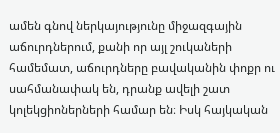ամեն գնով ներկայությունը միջազգային աճուրդներում, քանի որ այլ շուկաների համեմատ, աճուրդները բավականին փոքր ու սահմանափակ են, դրանք ավելի շատ կոլեկցիոներների համար են։ Իսկ հայկական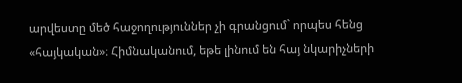արվեստը մեծ հաջողություններ չի գրանցում` որպես հենց «հայկական»։ Հիմնականում, եթե լինում են հայ նկարիչների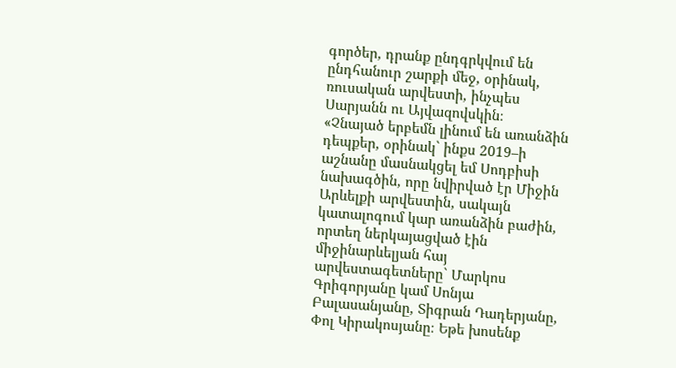գործեր, դրանք ընդգրկվում են ընդհանուր շարքի մեջ, օրինակ, ռուսական արվեստի, ինչպես Սարյանն ու Այվազովսկին։
«Չնայած երբեմն լինում են առանձին դեպքեր, օրինակ` ինքս 2019–ի աշնանը մասնակցել եմ Սոդբիսի նախագծին, որը նվիրված էր Միջին Արևելքի արվեստին, սակայն կատալոգում կար առանձին բաժին, որտեղ ներկայացված էին միջինարևելյան հայ արվեստագետները` Մարկոս Գրիգորյանը կամ Սոնյա Բալասանյանը, Տիգրան Դադերյանը, Փոլ Կիրակոսյանը։ Եթե խոսենք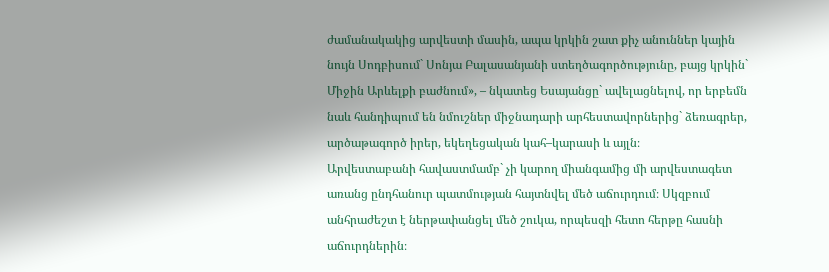ժամանակակից արվեստի մասին, ապա կրկին շատ քիչ անուններ կային նույն Սոդբիսում` Սոնյա Բալասանյանի ստեղծագործությունը, բայց կրկին` Միջին Արևելքի բաժնում», – նկատեց Եսայանցը` ավելացնելով, որ երբեմն նաև հանդիպում են նմուշներ միջնադարի արհեստավորներից` ձեռագրեր, արծաթագործ իրեր, եկեղեցական կահ–կարասի և այլն։
Արվեստաբանի հավաստմամբ` չի կարող միանգամից մի արվեստագետ առանց ընդհանուր պատմության հայտնվել մեծ աճուրդում։ Սկզբում անհրաժեշտ է ներթափանցել մեծ շուկա, որպեսզի հետո հերթը հասնի աճուրդներին։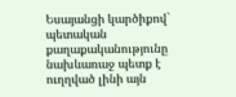Եսայանցի կարծիքով` պետական քաղաքականությունը նախևառաջ պետք է ուղղված լինի այն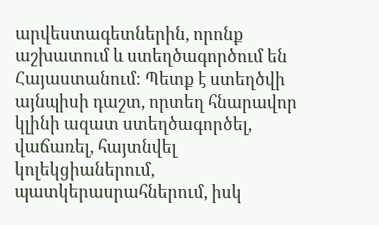արվեստագետներին, որոնք աշխատում և ստեղծագործում են Հայաստանում։ Պետք է ստեղծվի այնպիսի դաշտ, որտեղ հնարավոր կլինի ազատ ստեղծագործել, վաճառել, հայտնվել կոլեկցիաներում, պատկերասրահներում, իսկ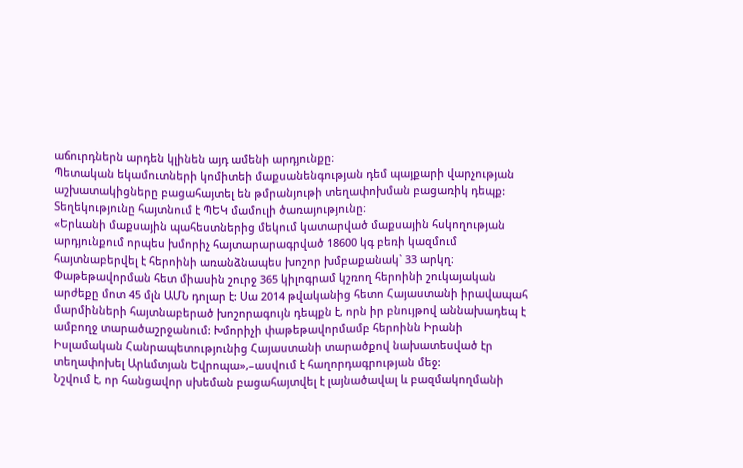աճուրդներն արդեն կլինեն այդ ամենի արդյունքը։
Պետական եկամուտների կոմիտեի մաքսանենգության դեմ պայքարի վարչության աշխատակիցները բացահայտել են թմրանյութի տեղափոխման բացառիկ դեպք: Տեղեկությունը հայտնում է ՊԵԿ մամուլի ծառայությունը։
«Երևանի մաքսային պահեստներից մեկում կատարված մաքսային հսկողության արդյունքում որպես խմորիչ հայտարարագրված 18600 կգ բեռի կազմում հայտնաբերվել է հերոինի առանձնապես խոշոր խմբաքանակ` 33 արկղ։ Փաթեթավորման հետ միասին շուրջ 365 կիլոգրամ կշռող հերոինի շուկայական արժեքը մոտ 45 մլն ԱՄՆ դոլար է: Սա 2014 թվականից հետո Հայաստանի իրավապահ մարմինների հայտնաբերած խոշորագույն դեպքն է, որն իր բնույթով աննախադեպ է ամբողջ տարածաշրջանում: Խմորիչի փաթեթավորմամբ հերոինն Իրանի Իսլամական Հանրապետությունից Հայաստանի տարածքով նախատեսված էր տեղափոխել Արևմտյան Եվրոպա»,–ասվում է հաղորդագրության մեջ:
Նշվում է, որ հանցավոր սխեման բացահայտվել է լայնածավալ և բազմակողմանի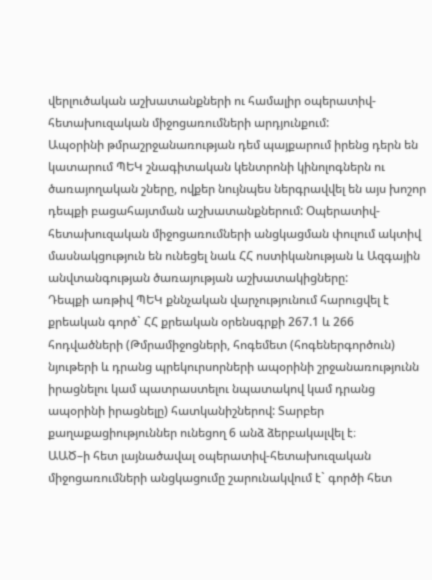վերլուծական աշխատանքների ու համալիր օպերատիվ-հետախուզական միջոցառումների արդյունքում:
Ապօրինի թմրաշրջանառության դեմ պայքարում իրենց դերն են կատարում ՊԵԿ շնագիտական կենտրոնի կինոլոգներն ու ծառայողական շները, ովքեր նույնպես ներգրավվել են այս խոշոր դեպքի բացահայտման աշխատանքներում: Օպերատիվ-հետախուզական միջոցառումների անցկացման փուլում ակտիվ մասնակցություն են ունեցել նաև ՀՀ ոստիկանության և Ազգային անվտանգության ծառայության աշխատակիցները:
Դեպքի առթիվ ՊԵԿ քննչական վարչությունում հարուցվել է քրեական գործ` ՀՀ քրեական օրենսգրքի 267.1 և 266 հոդվածների (Թմրամիջոցների, հոգեմետ (հոգեներգործուն) նյութերի և դրանց պրեկուրսորների ապօրինի շրջանառությունն իրացնելու կամ պատրաստելու նպատակով կամ դրանց ապօրինի իրացնելը) հատկանիշներով: Տարբեր քաղաքացիություններ ունեցող 6 անձ ձերբակալվել է։
ԱԱԾ–ի հետ լայնածավալ օպերատիվ-հետախուզական միջոցառումների անցկացումը շարունակվում է` գործի հետ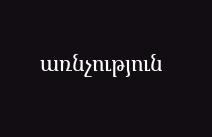առնչություն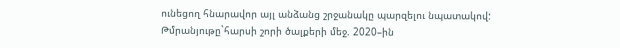ունեցող հնարավոր այլ անձանց շրջանակը պարզելու նպատակով:
Թմրանյութը`հարսի շորի ծալքերի մեջ. 2020–ին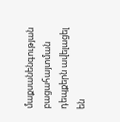մաքսանենգության բացահայտման դեպքերն ավելացել են